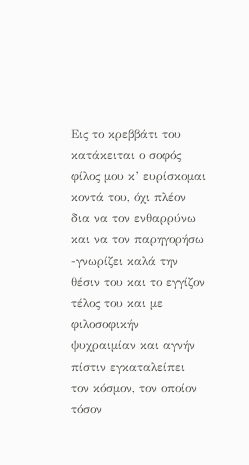Εις το κρεββάτι του κατάκειται ο σοφός φίλος μου κ’ ευρίσκομαι κοντά του, όχι πλέον δια να τον ενθαρρύνω και να τον παρηγορήσω -γνωρίζει καλά την θέσιν του και το εγγίζον τέλος του και με φιλοσοφικήν ψυχραιμίαν και αγνήν πίστιν εγκαταλείπει τον κόσμον, τον οποίον τόσον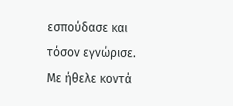εσπούδασε και τόσον εγνώρισε.
Με ήθελε κοντά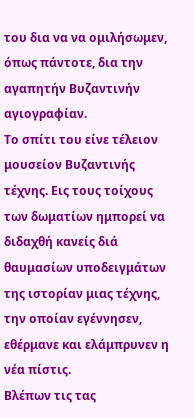του δια να να ομιλήσωμεν, όπως πάντοτε, δια την αγαπητήν Βυζαντινήν αγιογραφίαν.
Το σπίτι του είνε τέλειον μουσείον Βυζαντινής τέχνης. Εις τους τοίχους των δωματίων ημπορεί να διδαχθή κανείς διά θαυμασίων υποδειγμάτων της ιστορίαν μιας τέχνης, την οποίαν εγέννησεν, εθέρμανε και ελάμπρυνεν η νέα πίστις.
Βλέπων τις τας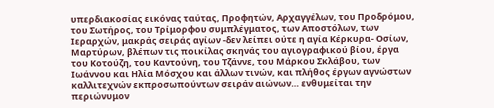υπερδιακοσίας εικόνας ταύτας, Προφητών, Αρχαγγέλων, του Προδρόμου, του Σωτήρος, του Τρίμορφου συμπλέγματος, των Αποστόλων, των Ιεραρχών, μακράς σειράς αγίων -δεν λείπει ούτε η αγία Κέρκυρα- Οσίων, Μαρτύρων, βλέπων τις ποικίλας σκηνάς του αγιογραφικού βίου, έργα του Κοτούζη, του Καντούνη, του Τζάννε, του Μάρκου Σκλάβου, των Ιωάννου και Ηλία Μόσχου και άλλων τινών, και πλήθoς έργων αγνώστων καλλιτεχνών εκπροσωπούντων σειράν αιώνων… ενθυμείται την περιώνυμον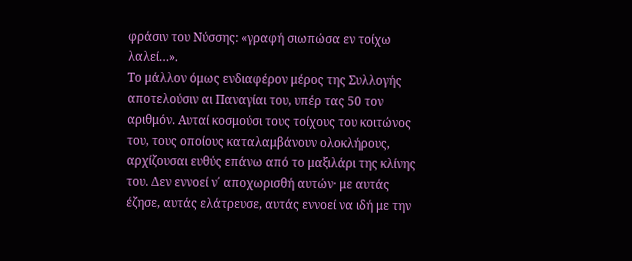φράσιν του Νύσσης: «γραφή σιωπώσα εν τοίχω λαλεί…».
Το μάλλον όμως ενδιαφέρον μέρος της Συλλογής αποτελούσιν αι Παναγίαι του, υπέρ τας 50 τον αριθμόν. Αυταί κοσμούσι τους τοίχους του κοιτώνος του, τους οποίους καταλαμβάνουν ολοκλήρους, αρχίζουσαι ευθύς επάνω από το μαξιλάρι της κλίνης του. Δεν εννοεί ν΄ αποχωρισθή αυτών· με αυτάς έζησε, αυτάς ελάτρευσε, αυτάς εννοεί να ιδή με την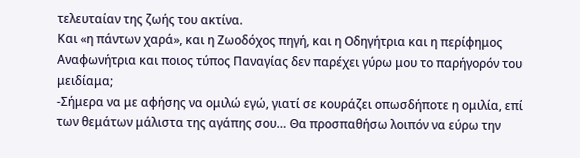τελευταίαν της ζωής του ακτίνα.
Και «η πάντων χαρά», και η Ζωοδόχος πηγή, και η Οδηγήτρια και η περίφημος Αναφωνήτρια και ποιος τύπος Παναγίας δεν παρέχει γύρω μου το παρήγορόν του μειδίαμα;
-Σήμερα να με αφήσης να ομιλώ εγώ, γιατί σε κουράζει οπωσδήποτε η ομιλία, επί των θεμάτων μάλιστα της αγάπης σου… Θα προσπαθήσω λοιπόν να εύρω την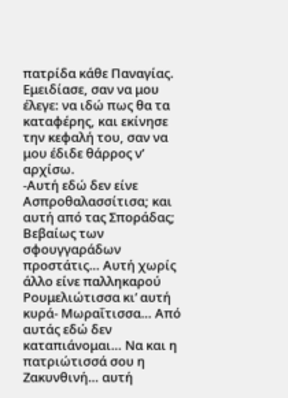πατρίδα κάθε Παναγίας.
Εμειδίασε, σαν να μου έλεγε: να ιδώ πως θα τα καταφέρης, και εκίνησε την κεφαλή του, σαν να μου έδιδε θάρρος ν’ αρχίσω.
-Αυτή εδώ δεν είνε Ασπροθαλασσίτισα; και αυτή από τας Σποράδας; Βεβαίως των σφουγγαράδων προστάτις… Αυτή χωρίς άλλο είνε παλληκαρού Ρουμελιώτισσα κι’ αυτή κυρά- Μωραΐτισσα… Από αυτάς εδώ δεν καταπιάνομαι… Να και η πατριώτισσά σου η Ζακυνθινή… αυτή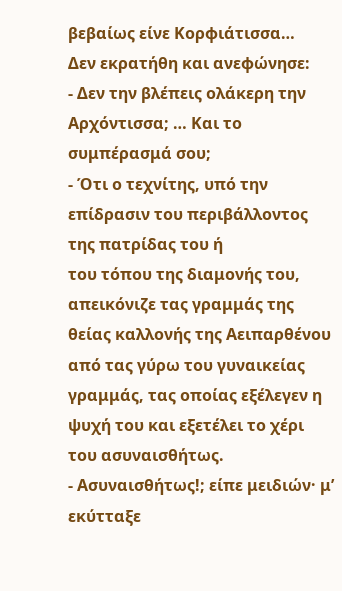βεβαίως είνε Κορφιάτισσα…
Δεν εκρατήθη και ανεφώνησε:
- Δεν την βλέπεις ολάκερη την Αρχόντισσα; … Και το συμπέρασμά σου;
- Ότι ο τεχνίτης, υπό την επίδρασιν του περιβάλλοντος της πατρίδας του ή
του τόπου της διαμονής του, απεικόνιζε τας γραμμάς της θείας καλλονής της Αειπαρθένου από τας γύρω του γυναικείας γραμμάς, τας οποίας εξέλεγεν η ψυχή του και εξετέλει το χέρι του ασυναισθήτως.
- Ασυναισθήτως!; είπε μειδιών· μ’ εκύτταξε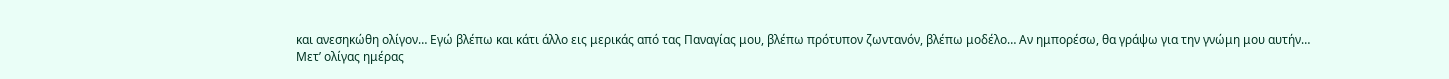και ανεσηκώθη ολίγον… Εγώ βλέπω και κάτι άλλο εις μερικάς από τας Παναγίας μου, βλέπω πρότυπον ζωντανόν, βλέπω μοδέλο… Αν ημπορέσω, θα γράψω για την γνώμη μου αυτήν…
Μετ’ ολίγας ημέρας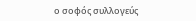ο σοφός συλλογεύς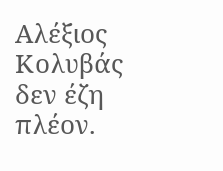Αλέξιος Κολυβάς δεν έζη πλέον.